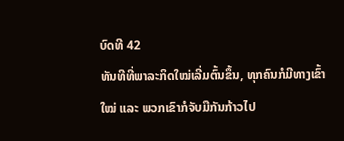ບົດທີ 42
ທັນທີທີ່ພາລະກິດໃໝ່ເລີ່ມຕົ້ນຂຶ້ນ, ທຸກຄົນກໍມີທາງເຂົ້າໃໝ່ ແລະ ພວກເຂົາກໍຈັບມືກັນກ້າວໄປ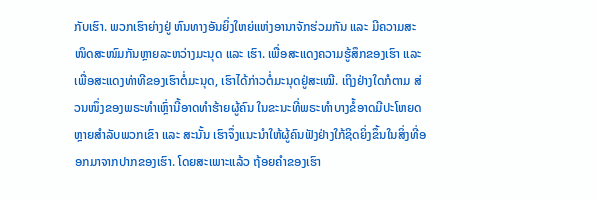ກັບເຮົາ. ພວກເຮົາຍ່າງຢູ່ ຫົນທາງອັນຍິ່ງໃຫຍ່ແຫ່ງອານາຈັກຮ່ວມກັນ ແລະ ມີຄວາມສະໜິດສະໜົມກັນຫຼາຍລະຫວ່າງມະນຸດ ແລະ ເຮົາ. ເພື່ອສະແດງຄວາມຮູ້ສຶກຂອງເຮົາ ແລະ ເພື່ອສະແດງທ່າທີຂອງເຮົາຕໍ່ມະນຸດ, ເຮົາໄດ້ກ່າວຕໍ່ມະນຸດຢູ່ສະເໝີ. ເຖິງຢ່າງໃດກໍຕາມ ສ່ວນໜຶ່ງຂອງພຣະທຳເຫຼົ່ານີ້ອາດທຳຮ້າຍຜູ້ຄົນ ໃນຂະນະທີ່ພຣະທຳບາງຂໍ້ອາດມີປະໂຫຍດຫຼາຍສໍາລັບພວກເຂົາ ແລະ ສະນັ້ນ ເຮົາຈຶ່ງແນະນຳໃຫ້ຜູ້ຄົນຟັງຢ່າງໃກ້ຊິດຍິ່ງຂຶ້ນໃນສິ່ງທີ່ອອກມາຈາກປາກຂອງເຮົາ. ໂດຍສະເພາະແລ້ວ ຖ້ອຍຄຳຂອງເຮົາ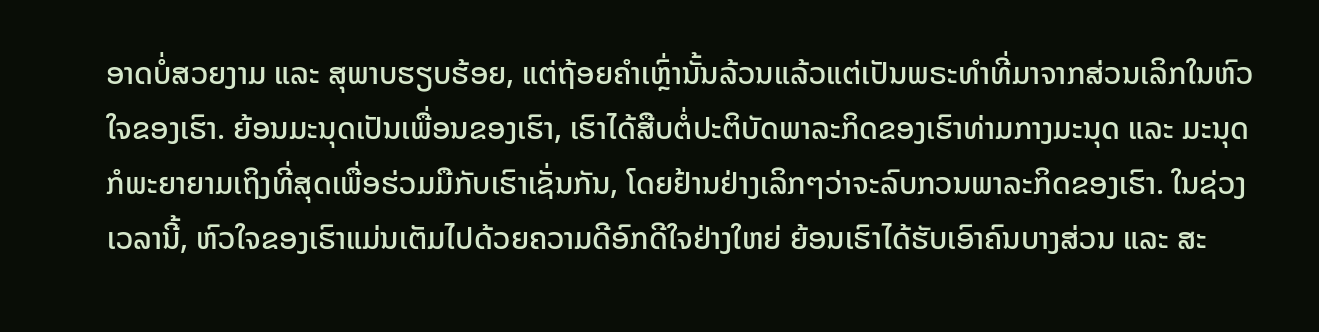ອາດບໍ່ສວຍງາມ ແລະ ສຸພາບຮຽບຮ້ອຍ, ແຕ່ຖ້ອຍຄຳເຫຼົ່ານັ້ນລ້ວນແລ້ວແຕ່ເປັນພຣະທຳທີ່ມາຈາກສ່ວນເລິກໃນຫົວໃຈຂອງເຮົາ. ຍ້ອນມະນຸດເປັນເພື່ອນຂອງເຮົາ, ເຮົາໄດ້ສືບຕໍ່ປະຕິບັດພາລະກິດຂອງເຮົາທ່າມກາງມະນຸດ ແລະ ມະນຸດກໍພະຍາຍາມເຖິງທີ່ສຸດເພື່ອຮ່ວມມືກັບເຮົາເຊັ່ນກັນ, ໂດຍຢ້ານຢ່າງເລິກໆວ່າຈະລົບກວນພາລະກິດຂອງເຮົາ. ໃນຊ່ວງເວລານີ້, ຫົວໃຈຂອງເຮົາແມ່ນເຕັມໄປດ້ວຍຄວາມດີອົກດີໃຈຢ່າງໃຫຍ່ ຍ້ອນເຮົາໄດ້ຮັບເອົາຄົນບາງສ່ວນ ແລະ ສະ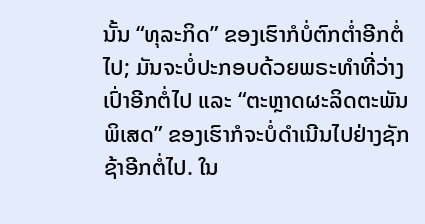ນັ້ນ “ທຸລະກິດ” ຂອງເຮົາກໍບໍ່ຕົກຕໍ່າອີກຕໍ່ໄປ; ມັນຈະບໍ່ປະກອບດ້ວຍພຣະທຳທີ່ວ່າງເປົ່າອີກຕໍ່ໄປ ແລະ “ຕະຫຼາດຜະລິດຕະພັນພິເສດ” ຂອງເຮົາກໍຈະບໍ່ດໍາເນີນໄປຢ່າງຊັກຊ້າອີກຕໍ່ໄປ. ໃນ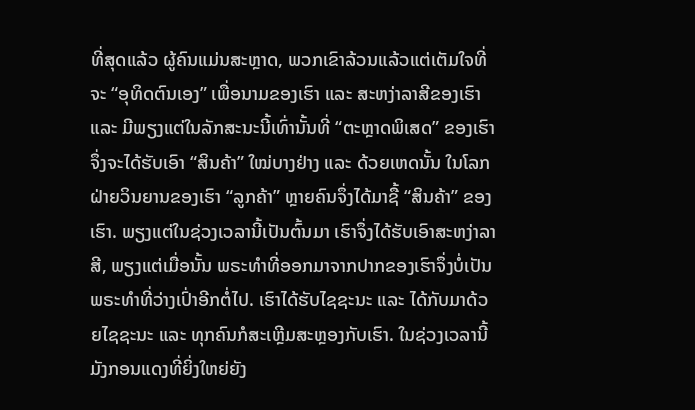ທີ່ສຸດແລ້ວ ຜູ້ຄົນແມ່ນສະຫຼາດ, ພວກເຂົາລ້ວນແລ້ວແຕ່ເຕັມໃຈທີ່ຈະ “ອຸທິດຕົນເອງ” ເພື່ອນາມຂອງເຮົາ ແລະ ສະຫງ່າລາສີຂອງເຮົາ ແລະ ມີພຽງແຕ່ໃນລັກສະນະນີ້ເທົ່ານັ້ນທີ່ “ຕະຫຼາດພິເສດ” ຂອງເຮົາຈຶ່ງຈະໄດ້ຮັບເອົາ “ສິນຄ້າ” ໃໝ່ບາງຢ່າງ ແລະ ດ້ວຍເຫດນັ້ນ ໃນໂລກຝ່າຍວິນຍານຂອງເຮົາ “ລູກຄ້າ” ຫຼາຍຄົນຈຶ່ງໄດ້ມາຊື້ “ສິນຄ້າ” ຂອງເຮົາ. ພຽງແຕ່ໃນຊ່ວງເວລານີ້ເປັນຕົ້ນມາ ເຮົາຈຶ່ງໄດ້ຮັບເອົາສະຫງ່າລາສີ, ພຽງແຕ່ເມື່ອນັ້ນ ພຣະທຳທີ່ອອກມາຈາກປາກຂອງເຮົາຈຶ່ງບໍ່ເປັນພຣະທຳທີ່ວ່າງເປົ່າອີກຕໍ່ໄປ. ເຮົາໄດ້ຮັບໄຊຊະນະ ແລະ ໄດ້ກັບມາດ້ວຍໄຊຊະນະ ແລະ ທຸກຄົນກໍສະເຫຼີມສະຫຼອງກັບເຮົາ. ໃນຊ່ວງເວລານີ້ ມັງກອນແດງທີ່ຍິ່ງໃຫຍ່ຍັງ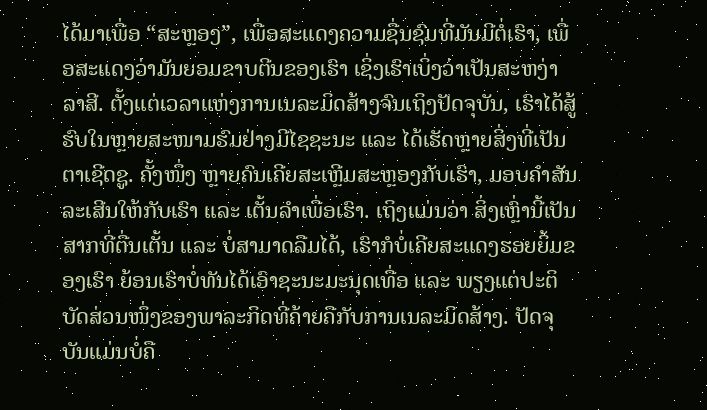ໄດ້ມາເພື່ອ “ສະຫຼອງ”, ເພື່ອສະແດງຄວາມຊື່ນຊົມທີ່ມັນມີຕໍ່ເຮົາ, ເພື່ອສະແດງວ່າມັນຍອມຂາບຕີນຂອງເຮົາ ເຊິ່ງເຮົາເບິ່ງວ່າເປັນສະຫງ່າລາສີ. ຕັ້ງແຕ່ເວລາແຫ່ງການເນລະມິດສ້າງຈົນເຖິງປັດຈຸບັນ, ເຮົາໄດ້ສູ້ຮົບໃນຫຼາຍສະໜາມຮົມຢ່າງມີໄຊຊະນະ ແລະ ໄດ້ເຮັດຫຼາຍສິ່ງທີ່ເປັນຕາເຊີດຊູ. ຄັ້ງໜຶ່ງ ຫຼາຍຄົນເຄີຍສະເຫຼີມສະຫຼອງກັບເຮົາ, ມອບຄຳສັນລະເສີນໃຫ້ກັບເຮົາ ແລະ ເຕັ້ນລຳເພື່ອເຮົາ. ເຖິງແມ່ນວ່າ ສິ່ງເຫຼົ່ານີ້ເປັນສາກທີ່ຕື່ນເຕັ້ນ ແລະ ບໍ່ສາມາດລືມໄດ້, ເຮົາກໍບໍ່ເຄີຍສະແດງຮອຍຍິ້ມຂອງເຮົາ ຍ້ອນເຮົາບໍ່ທັນໄດ້ເອົາຊະນະມະນຸດເທື່ອ ແລະ ພຽງແຕ່ປະຕິບັດສ່ວນໜຶ່ງຂອງພາລະກິດທີ່ຄ້າຍຄືກັບການເນລະມິດສ້າງ. ປັດຈຸບັນແມ່ນບໍ່ຄື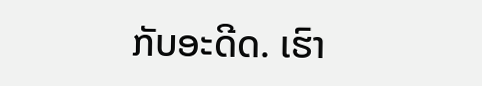ກັບອະດີດ. ເຮົາ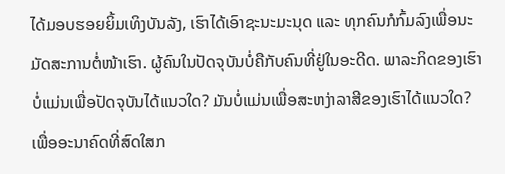ໄດ້ມອບຮອຍຍິ້ມເທິງບັນລັງ, ເຮົາໄດ້ເອົາຊະນະມະນຸດ ແລະ ທຸກຄົນກໍກົ້ມລົງເພື່ອນະມັດສະການຕໍ່ໜ້າເຮົາ. ຜູ້ຄົນໃນປັດຈຸບັນບໍ່ຄືກັບຄົນທີ່ຢູ່ໃນອະດີດ. ພາລະກິດຂອງເຮົາບໍ່ແມ່ນເພື່ອປັດຈຸບັນໄດ້ແນວໃດ? ມັນບໍ່ແມ່ນເພື່ອສະຫງ່າລາສີຂອງເຮົາໄດ້ແນວໃດ? ເພື່ອອະນາຄົດທີ່ສົດໃສກ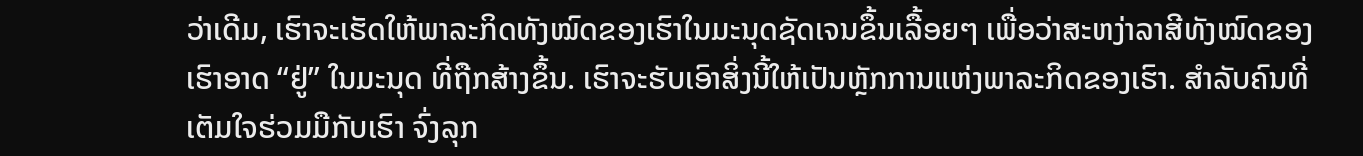ວ່າເດີມ, ເຮົາຈະເຮັດໃຫ້ພາລະກິດທັງໝົດຂອງເຮົາໃນມະນຸດຊັດເຈນຂຶ້ນເລື້ອຍໆ ເພື່ອວ່າສະຫງ່າລາສີທັງໝົດຂອງເຮົາອາດ “ຢູ່” ໃນມະນຸດ ທີ່ຖືກສ້າງຂຶ້ນ. ເຮົາຈະຮັບເອົາສິ່ງນີ້ໃຫ້ເປັນຫຼັກການແຫ່ງພາລະກິດຂອງເຮົາ. ສໍາລັບຄົນທີ່ເຕັມໃຈຮ່ວມມືກັບເຮົາ ຈົ່ງລຸກ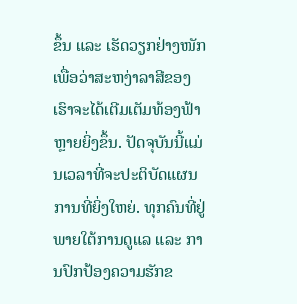ຂຶ້ນ ແລະ ເຮັດວຽກຢ່າງໜັກ ເພື່ອວ່າສະຫງ່າລາສີຂອງເຮົາຈະໄດ້ເຕີມເຕັມທ້ອງຟ້າຫຼາຍຍິ່ງຂຶ້ນ. ປັດຈຸບັນນີ້ແມ່ນເວລາທີ່ຈະປະຕິບັດແຜນການທີ່ຍິ່ງໃຫຍ່. ທຸກຄົນທີ່ຢູ່ພາຍໃຕ້ການດູແລ ແລະ ການປົກປ້ອງຄວາມຮັກຂ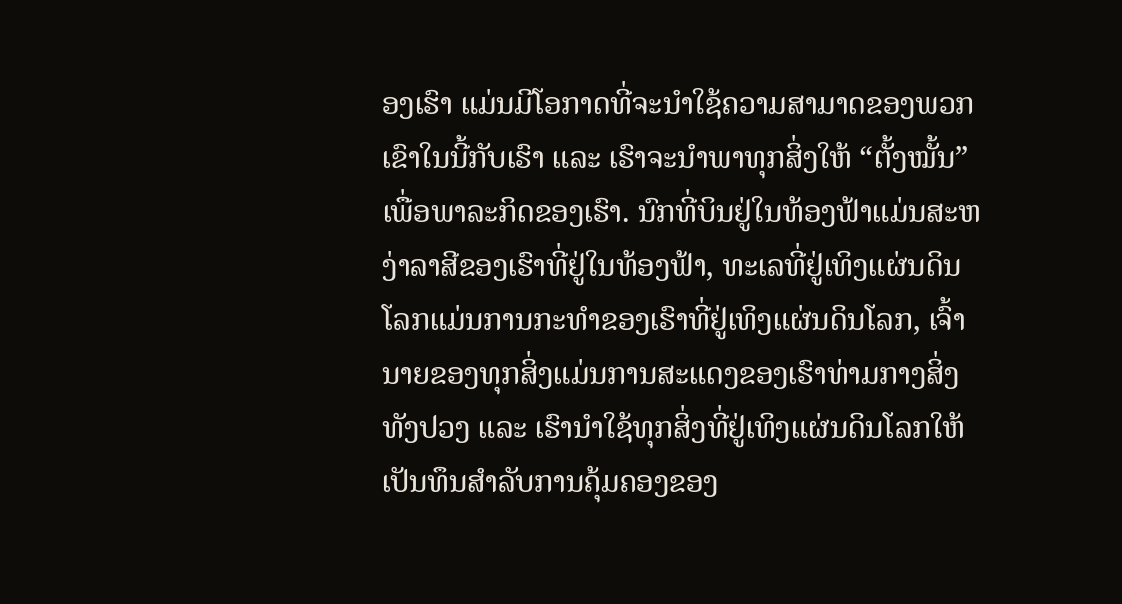ອງເຮົາ ແມ່ນມີໂອກາດທີ່ຈະນໍາໃຊ້ຄວາມສາມາດຂອງພວກເຂົາໃນນີ້ກັບເຮົາ ແລະ ເຮົາຈະນໍາພາທຸກສິ່ງໃຫ້ “ຕັ້ງໝັ້ນ” ເພື່ອພາລະກິດຂອງເຮົາ. ນົກທີ່ບິນຢູ່ໃນທ້ອງຟ້າແມ່ນສະຫງ່າລາສີຂອງເຮົາທີ່ຢູ່ໃນທ້ອງຟ້າ, ທະເລທີ່ຢູ່ເທິງແຜ່ນດິນໂລກແມ່ນການກະທຳຂອງເຮົາທີ່ຢູ່ເທິງແຜ່ນດິນໂລກ, ເຈົ້ານາຍຂອງທຸກສິ່ງແມ່ນການສະແດງຂອງເຮົາທ່າມກາງສິ່ງທັງປວງ ແລະ ເຮົານໍາໃຊ້ທຸກສິ່ງທີ່ຢູ່ເທິງແຜ່ນດິນໂລກໃຫ້ເປັນທຶນສຳລັບການຄຸ້ມຄອງຂອງ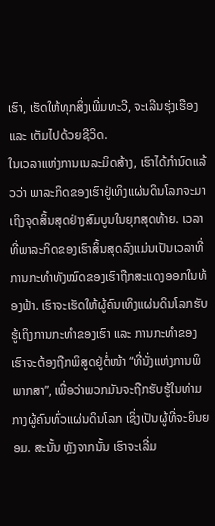ເຮົາ, ເຮັດໃຫ້ທຸກສິ່ງເພີ່ມທະວີ, ຈະເລີນຮຸ່ງເຮືອງ ແລະ ເຕັມໄປດ້ວຍຊີວິດ.
ໃນເວລາແຫ່ງການເນລະມິດສ້າງ, ເຮົາໄດ້ກຳນົດແລ້ວວ່າ ພາລະກິດຂອງເຮົາຢູ່ເທິງແຜ່ນດິນໂລກຈະມາເຖິງຈຸດສິ້ນສຸດຢ່າງສົມບູນໃນຍຸກສຸດທ້າຍ. ເວລາທີ່ພາລະກິດຂອງເຮົາສິ້ນສຸດລົງແມ່ນເປັນເວລາທີ່ການກະທຳທັງໝົດຂອງເຮົາຖືກສະແດງອອກໃນທ້ອງຟ້າ. ເຮົາຈະເຮັດໃຫ້ຜູ້ຄົນເທິງແຜ່ນດິນໂລກຮັບຮູ້ເຖິງການກະທຳຂອງເຮົາ ແລະ ການກະທໍາຂອງເຮົາຈະຕ້ອງຖືກພິສູດຢູ່ຕໍ່ໜ້າ “ທີ່ນັ່ງແຫ່ງການພິພາກສາ”, ເພື່ອວ່າພວກມັນຈະຖືກຮັບຮູ້ໃນທ່າມກາງຜູ້ຄົນທົ່ວແຜ່ນດິນໂລກ ເຊິ່ງເປັນຜູ້ທີ່ຈະຍິນຍອມ. ສະນັ້ນ ຫຼັງຈາກນັ້ນ ເຮົາຈະເລີ່ມ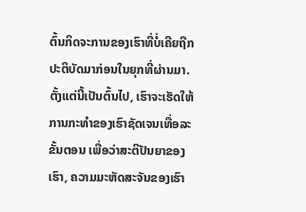ຕົ້ນກິດຈະການຂອງເຮົາທີ່ບໍ່ເຄີຍຖືກປະຕິບັດມາກ່ອນໃນຍຸກທີ່ຜ່ານມາ. ຕັ້ງແຕ່ນີ້ເປັນຕົ້ນໄປ, ເຮົາຈະເຮັດໃຫ້ການກະທຳຂອງເຮົາຊັດເຈນເທື່ອລະຂັ້ນຕອນ ເພື່ອວ່າສະຕິປັນຍາຂອງເຮົາ, ຄວາມມະຫັດສະຈັນຂອງເຮົາ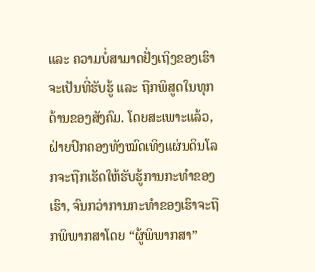ແລະ ຄວາມບໍ່ສາມາດຢັ່ງເຖິງຂອງເຮົາ ຈະເປັນທີ່ຮັບຮູ້ ແລະ ຖືກພິສູດໃນທຸກດ້ານຂອງສັງຄົມ. ໂດຍສະເພາະແລ້ວ, ຝ່າຍປົກຄອງທັງໝົດເທິງແຜ່ນດິນໂລກຈະຖືກເຮັດໃຫ້ຮັບຮູ້ການກະທຳຂອງເຮົາ, ຈົນກວ່າການກະທຳຂອງເຮົາຈະຖືກພິພາກສາໂດຍ “ຜູ້ພິພາກສາ”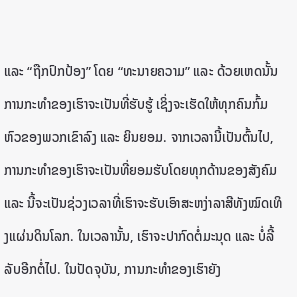ແລະ “ຖືກປົກປ້ອງ” ໂດຍ “ທະນາຍຄວາມ” ແລະ ດ້ວຍເຫດນັ້ນ ການກະທຳຂອງເຮົາຈະເປັນທີ່ຮັບຮູ້ ເຊິ່ງຈະເຮັດໃຫ້ທຸກຄົນກົ້ມຫົວຂອງພວກເຂົາລົງ ແລະ ຍິນຍອມ. ຈາກເວລານີ້ເປັນຕົ້ນໄປ, ການກະທຳຂອງເຮົາຈະເປັນທີ່ຍອມຮັບໂດຍທຸກດ້ານຂອງສັງຄົມ ແລະ ນີ້ຈະເປັນຊ່ວງເວລາທີ່ເຮົາຈະຮັບເອົາສະຫງ່າລາສີທັງໝົດເທິງແຜ່ນດິນໂລກ. ໃນເວລານັ້ນ, ເຮົາຈະປາກົດຕໍ່ມະນຸດ ແລະ ບໍ່ລີ້ລັບອີກຕໍ່ໄປ. ໃນປັດຈຸບັນ, ການກະທຳຂອງເຮົາຍັງ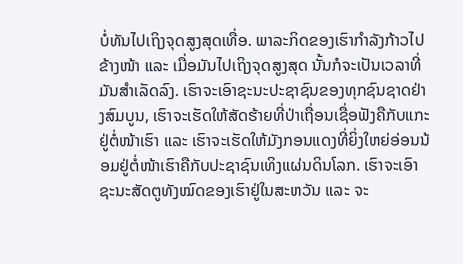ບໍ່ທັນໄປເຖິງຈຸດສູງສຸດເທື່ອ. ພາລະກິດຂອງເຮົາກຳລັງກ້າວໄປຂ້າງໜ້າ ແລະ ເມື່ອມັນໄປເຖິງຈຸດສູງສຸດ ນັ້ນກໍຈະເປັນເວລາທີ່ມັນສຳເລັດລົງ. ເຮົາຈະເອົາຊະນະປະຊາຊົນຂອງທຸກຊົນຊາດຢ່າງສົມບູນ, ເຮົາຈະເຮັດໃຫ້ສັດຮ້າຍທີ່ປ່າເຖື່ອນເຊື່ອຟັງຄືກັບແກະຢູ່ຕໍ່ໜ້າເຮົາ ແລະ ເຮົາຈະເຮັດໃຫ້ມັງກອນແດງທີ່ຍິ່ງໃຫຍ່ອ່ອນນ້ອມຢູ່ຕໍ່ໜ້າເຮົາຄືກັບປະຊາຊົນເທິງແຜ່ນດິນໂລກ. ເຮົາຈະເອົາຊະນະສັດຕູທັງໝົດຂອງເຮົາຢູ່ໃນສະຫວັນ ແລະ ຈະ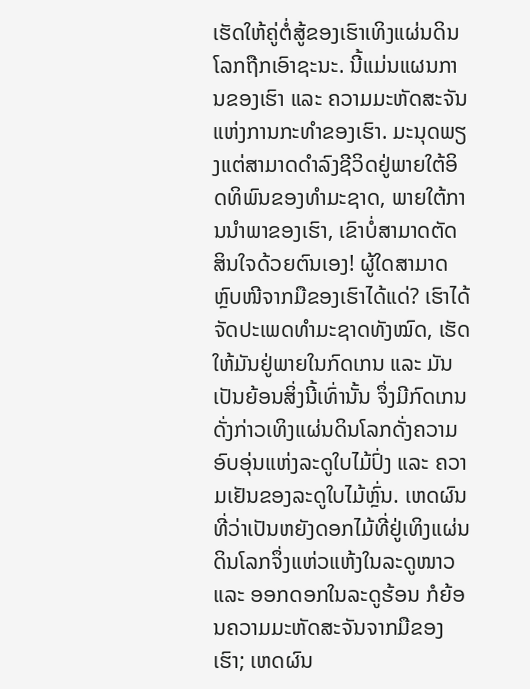ເຮັດໃຫ້ຄູ່ຕໍ່ສູ້ຂອງເຮົາເທິງແຜ່ນດິນໂລກຖືກເອົາຊະນະ. ນີ້ແມ່ນແຜນການຂອງເຮົາ ແລະ ຄວາມມະຫັດສະຈັນແຫ່ງການກະທຳຂອງເຮົາ. ມະນຸດພຽງແຕ່ສາມາດດຳລົງຊີວິດຢູ່ພາຍໃຕ້ອິດທິພົນຂອງທຳມະຊາດ, ພາຍໃຕ້ການນໍາພາຂອງເຮົາ, ເຂົາບໍ່ສາມາດຕັດສິນໃຈດ້ວຍຕົນເອງ! ຜູ້ໃດສາມາດຫຼົບໜີຈາກມືຂອງເຮົາໄດ້ແດ່? ເຮົາໄດ້ຈັດປະເພດທຳມະຊາດທັງໝົດ, ເຮັດໃຫ້ມັນຢູ່ພາຍໃນກົດເກນ ແລະ ມັນເປັນຍ້ອນສິ່ງນີ້ເທົ່ານັ້ນ ຈຶ່ງມີກົດເກນດັ່ງກ່າວເທິງແຜ່ນດິນໂລກດັ່ງຄວາມອົບອຸ່ນແຫ່ງລະດູໃບໄມ້ປົ່ງ ແລະ ຄວາມເຢັນຂອງລະດູໃບໄມ້ຫຼົ່ນ. ເຫດຜົນທີ່ວ່າເປັນຫຍັງດອກໄມ້ທີ່ຢູ່ເທິງແຜ່ນດິນໂລກຈຶ່ງແຫ່ວແຫ້ງໃນລະດູໜາວ ແລະ ອອກດອກໃນລະດູຮ້ອນ ກໍຍ້ອນຄວາມມະຫັດສະຈັນຈາກມືຂອງເຮົາ; ເຫດຜົນ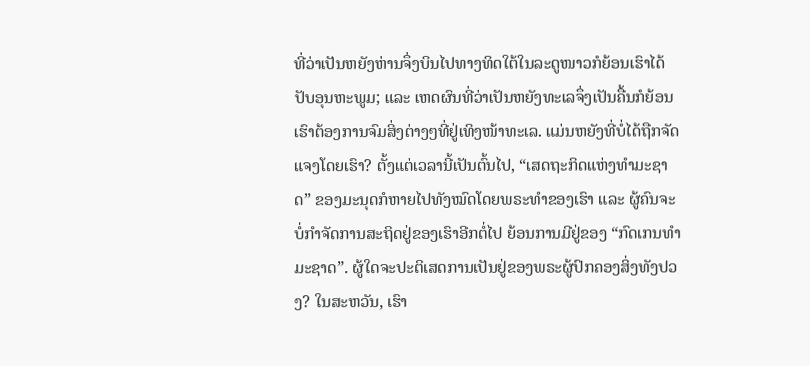ທີ່ວ່າເປັນຫຍັງຫ່ານຈຶ່ງບິນໄປທາງທິດໃຕ້ໃນລະດູໜາວກໍຍ້ອນເຮົາໄດ້ປັບອຸນຫະພູມ; ແລະ ເຫດຜົນທີ່ວ່າເປັນຫຍັງທະເລຈຶ່ງເປັນຄື້ນກໍຍ້ອນເຮົາຕ້ອງການຈົມສິ່ງຕ່າງໆທີ່ຢູ່ເທິງໜ້າທະເລ. ແມ່ນຫຍັງທີ່ບໍ່ໄດ້ຖືກຈັດແຈງໂດຍເຮົາ? ຕັ້ງແຕ່ເວລານີ້ເປັນຕົ້ນໄປ, “ເສດຖະກິດແຫ່ງທຳມະຊາດ” ຂອງມະນຸດກໍຫາຍໄປທັງໝົດໂດຍພຣະທຳຂອງເຮົາ ແລະ ຜູ້ຄົນຈະບໍ່ກຳຈັດການສະຖິດຢູ່ຂອງເຮົາອີກຕໍ່ໄປ ຍ້ອນການມີຢູ່ຂອງ “ກົດເກນທຳມະຊາດ”. ຜູ້ໃດຈະປະຕິເສດການເປັນຢູ່ຂອງພຣະຜູ້ປົກຄອງສິ່ງທັງປວງ? ໃນສະຫວັນ, ເຮົາ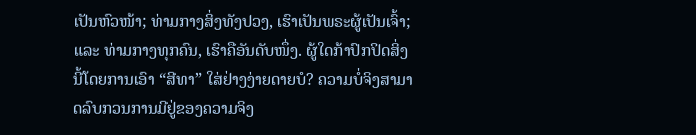ເປັນຫົວໜ້າ; ທ່າມກາງສິ່ງທັງປວງ, ເຮົາເປັນພຣະຜູ້ເປັນເຈົ້າ; ແລະ ທ່າມກາງທຸກຄົນ, ເຮົາຄືອັນດັບໜຶ່ງ. ຜູ້ໃດກ້າປົກປິດສິ່ງນີ້ໂດຍການເອົາ “ສີທາ” ໃສ່ຢ່າງງ່າຍດາຍບໍ? ຄວາມບໍ່ຈິງສາມາດລົບກວນການມີຢູ່ຂອງຄວາມຈິງ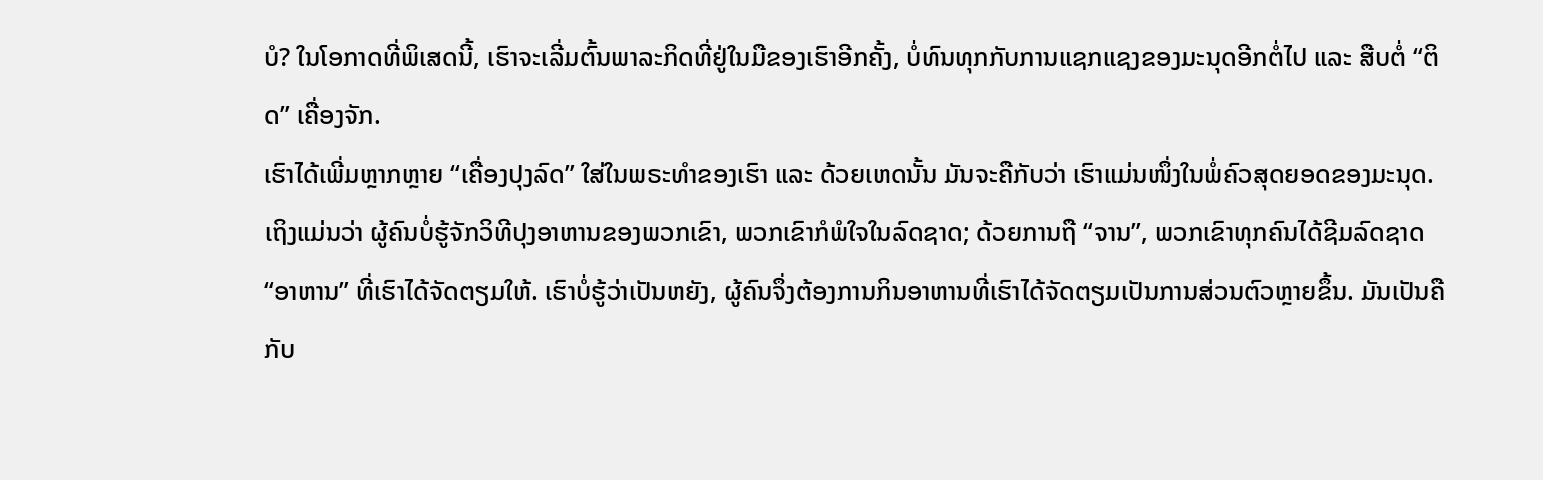ບໍ? ໃນໂອກາດທີ່ພິເສດນີ້, ເຮົາຈະເລີ່ມຕົ້ນພາລະກິດທີ່ຢູ່ໃນມືຂອງເຮົາອີກຄັ້ງ, ບໍ່ທົນທຸກກັບການແຊກແຊງຂອງມະນຸດອີກຕໍ່ໄປ ແລະ ສືບຕໍ່ “ຕິດ” ເຄື່ອງຈັກ.
ເຮົາໄດ້ເພີ່ມຫຼາກຫຼາຍ “ເຄື່ອງປຸງລົດ” ໃສ່ໃນພຣະທຳຂອງເຮົາ ແລະ ດ້ວຍເຫດນັ້ນ ມັນຈະຄືກັບວ່າ ເຮົາແມ່ນໜຶ່ງໃນພໍ່ຄົວສຸດຍອດຂອງມະນຸດ. ເຖິງແມ່ນວ່າ ຜູ້ຄົນບໍ່ຮູ້ຈັກວິທີປຸງອາຫານຂອງພວກເຂົາ, ພວກເຂົາກໍພໍໃຈໃນລົດຊາດ; ດ້ວຍການຖື “ຈານ”, ພວກເຂົາທຸກຄົນໄດ້ຊີມລົດຊາດ “ອາຫານ” ທີ່ເຮົາໄດ້ຈັດຕຽມໃຫ້. ເຮົາບໍ່ຮູ້ວ່າເປັນຫຍັງ, ຜູ້ຄົນຈຶ່ງຕ້ອງການກິນອາຫານທີ່ເຮົາໄດ້ຈັດຕຽມເປັນການສ່ວນຕົວຫຼາຍຂຶ້ນ. ມັນເປັນຄືກັບ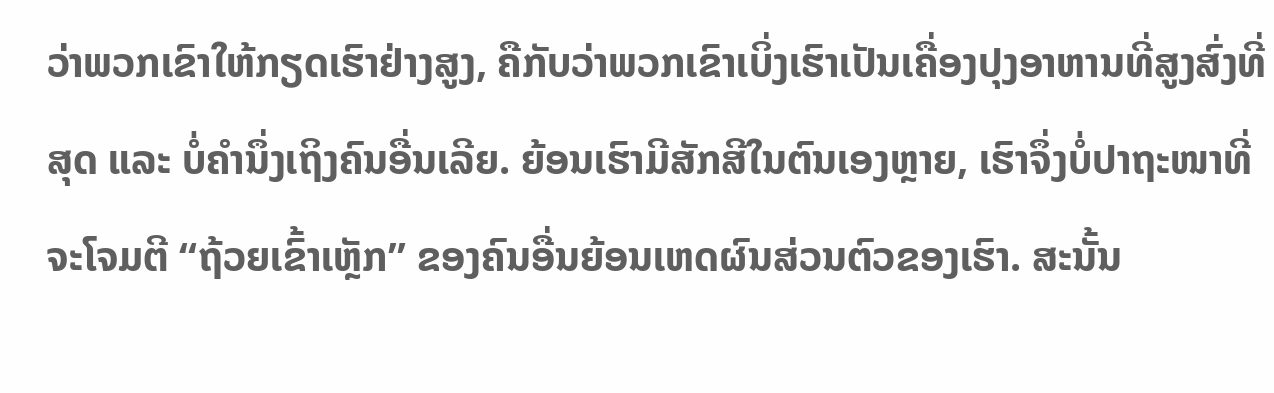ວ່າພວກເຂົາໃຫ້ກຽດເຮົາຢ່າງສູງ, ຄືກັບວ່າພວກເຂົາເບິ່ງເຮົາເປັນເຄື່ອງປຸງອາຫານທີ່ສູງສົ່ງທີ່ສຸດ ແລະ ບໍ່ຄຳນຶ່ງເຖິງຄົນອື່ນເລີຍ. ຍ້ອນເຮົາມີສັກສີໃນຕົນເອງຫຼາຍ, ເຮົາຈຶ່ງບໍ່ປາຖະໜາທີ່ຈະໂຈມຕີ “ຖ້ວຍເຂົ້າເຫຼັກ” ຂອງຄົນອື່ນຍ້ອນເຫດຜົນສ່ວນຕົວຂອງເຮົາ. ສະນັ້ນ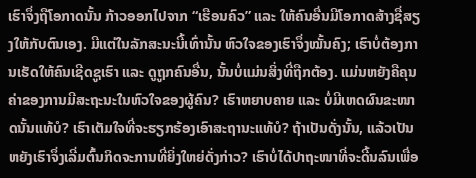ເຮົາຈຶ່ງຖືໂອກາດນັ້ນ ກ້າວອອກໄປຈາກ “ເຮືອນຄົວ” ແລະ ໃຫ້ຄົນອື່ນມີໂອກາດສ້າງຊື່ສຽງໃຫ້ກັບຕົນເອງ. ມີແຕ່ໃນລັກສະນະນີ້ເທົ່ານັ້ນ ຫົວໃຈຂອງເຮົາຈຶ່ງໝັ້ນຄົງ; ເຮົາບໍ່ຕ້ອງການເຮັດໃຫ້ຄົນເຊີດຊູເຮົາ ແລະ ດູຖູກຄົນອື່ນ, ນັ້ນບໍ່ແມ່ນສິ່ງທີ່ຖືກຕ້ອງ. ແມ່ນຫຍັງຄືຄຸນຄ່າຂອງການມີສະຖະນະໃນຫົວໃຈຂອງຜູ້ຄົນ? ເຮົາຫຍາບຄາຍ ແລະ ບໍ່ມີເຫດຜົນຂະໜາດນັ້ນແທ້ບໍ? ເຮົາເຕັມໃຈທີ່ຈະຮຽກຮ້ອງເອົາສະຖານະແທ້ບໍ? ຖ້າເປັນດັ່ງນັ້ນ, ແລ້ວເປັນຫຍັງເຮົາຈຶ່ງເລີ່ມຕົ້ນກິດຈະການທີ່ຍິ່ງໃຫຍ່ດັ່ງກ່າວ? ເຮົາບໍ່ໄດ້ປາຖະໜາທີ່ຈະດີ້ນລົນເພື່ອ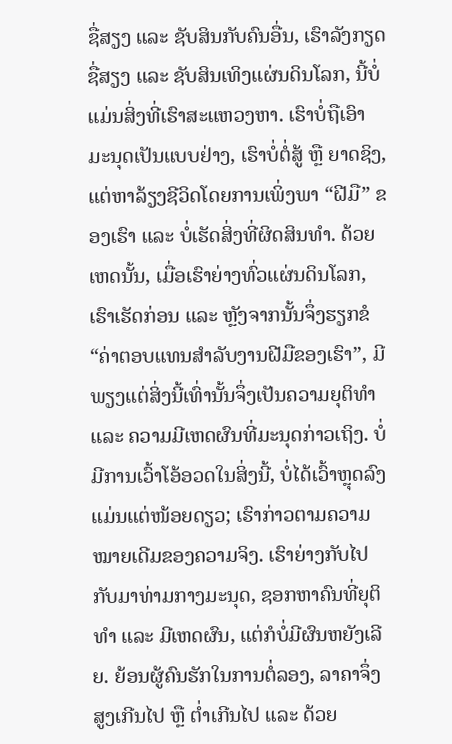ຊື່ສຽງ ແລະ ຊັບສິນກັບຄົນອື່ນ, ເຮົາລັງກຽດຊື່ສຽງ ແລະ ຊັບສິນເທິງແຜ່ນດິນໂລກ, ນີ້ບໍ່ແມ່ນສິ່ງທີ່ເຮົາສະແຫວງຫາ. ເຮົາບໍ່ຖືເອົາມະນຸດເປັນແບບຢ່າງ, ເຮົາບໍ່ຕໍ່ສູ້ ຫຼື ຍາດຊິງ, ແຕ່ຫາລ້ຽງຊີວິດໂດຍການເພິ່ງພາ “ຝີມື” ຂອງເຮົາ ແລະ ບໍ່ເຮັດສິ່ງທີ່ຜິດສິນທຳ. ດ້ວຍເຫດນັ້ນ, ເມື່ອເຮົາຍ່າງທົ່ວແຜ່ນດິນໂລກ, ເຮົາເຮັດກ່ອນ ແລະ ຫຼັງຈາກນັ້ນຈຶ່ງຮຽກຂໍ “ຄ່າຕອບແທນສຳລັບງານຝີມືຂອງເຮົາ”, ມີພຽງແຕ່ສິ່ງນີ້ເທົ່ານັ້ນຈຶ່ງເປັນຄວາມຍຸຕິທຳ ແລະ ຄວາມມີເຫດຜົນທີ່ມະນຸດກ່າວເຖິງ. ບໍ່ມີການເວົ້າໂອ້ອວດໃນສິ່ງນີ້, ບໍ່ໄດ້ເວົ້າຫຼຸດລົງແມ່ນແຕ່ໜ້ອຍດຽວ; ເຮົາກ່າວຕາມຄວາມໝາຍເດີມຂອງຄວາມຈິງ. ເຮົາຍ່າງກັບໄປກັບມາທ່າມກາງມະນຸດ, ຊອກຫາຄົນທີ່ຍຸຕິທຳ ແລະ ມີເຫດຜົນ, ແຕ່ກໍບໍ່ມີຜົນຫຍັງເລີຍ. ຍ້ອນຜູ້ຄົນຮັກໃນການຕໍ່ລອງ, ລາຄາຈຶ່ງສູງເກີນໄປ ຫຼື ຕໍ່າເກີນໄປ ແລະ ດ້ວຍ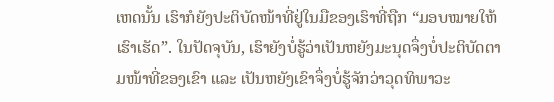ເຫດນັ້ນ ເຮົາກໍຍັງປະຕິບັດໜ້າທີ່ຢູ່ໃນມືຂອງເຮົາທີ່ຖືກ “ມອບໝາຍໃຫ້ເຮົາເຮັດ”. ໃນປັດຈຸບັນ, ເຮົາຍັງບໍ່ຮູ້ວ່າເປັນຫຍັງມະນຸດຈຶ່ງບໍ່ປະຕິບັດຕາມໜ້າທີ່ຂອງເຂົາ ແລະ ເປັນຫຍັງເຂົາຈຶ່ງບໍ່ຮູ້ຈັກວ່າວຸດທິພາວະ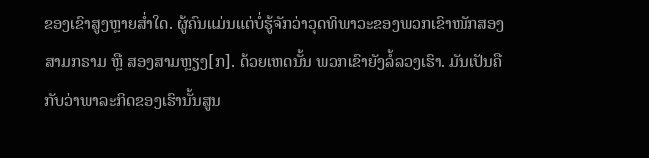ຂອງເຂົາສູງຫຼາຍສໍ່າໃດ. ຜູ້ຄົນແມ່ນແຕ່ບໍ່ຮູ້ຈັກວ່າວຸດທິພາວະຂອງພວກເຂົາໜັກສອງສາມກຣາມ ຫຼື ສອງສາມຫຼຽງ[ກ]. ດ້ວຍເຫດນັ້ນ ພວກເຂົາຍັງລໍ້ລວງເຮົາ. ມັນເປັນຄືກັບວ່າພາລະກິດຂອງເຮົານັ້ນສູນ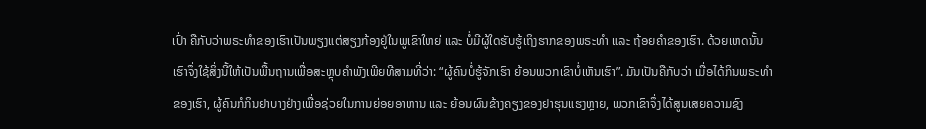ເປົ່າ ຄືກັບວ່າພຣະທຳຂອງເຮົາເປັນພຽງແຕ່ສຽງກ້ອງຢູ່ໃນພູເຂົາໃຫຍ່ ແລະ ບໍ່ມີຜູ້ໃດຮັບຮູ້ເຖິງຮາກຂອງພຣະທຳ ແລະ ຖ້ອຍຄຳຂອງເຮົາ. ດ້ວຍເຫດນັ້ນ ເຮົາຈຶ່ງໃຊ້ສິ່ງນີ້ໃຫ້ເປັນພື້ນຖານເພື່ອສະຫຼຸບຄຳພັງເພີຍທີສາມທີ່ວ່າ: “ຜູ້ຄົນບໍ່ຮູ້ຈັກເຮົາ ຍ້ອນພວກເຂົາບໍ່ເຫັນເຮົາ”. ມັນເປັນຄືກັບວ່າ ເມື່ອໄດ້ກິນພຣະທຳຂອງເຮົາ, ຜູ້ຄົນກໍກິນຢາບາງຢ່າງເພື່ອຊ່ວຍໃນການຍ່ອຍອາຫານ ແລະ ຍ້ອນຜົນຂ້າງຄຽງຂອງຢາຮຸນແຮງຫຼາຍ, ພວກເຂົາຈຶ່ງໄດ້ສູນເສຍຄວາມຊົງ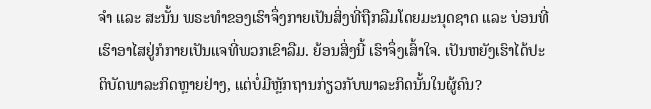ຈຳ ແລະ ສະນັ້ນ ພຣະທຳຂອງເຮົາຈຶ່ງກາຍເປັນສິ່ງທີ່ຖືກລືມໂດຍມະນຸດຊາດ ແລະ ບ່ອນທີ່ເຮົາອາໄສຢູ່ກໍກາຍເປັນແຈທີ່ພວກເຂົາລືມ. ຍ້ອນສິ່ງນີ້ ເຮົາຈຶ່ງເສົ້າໃຈ. ເປັນຫຍັງເຮົາໄດ້ປະຕິບັດພາລະກິດຫຼາຍຢ່າງ, ແຕ່ບໍ່ມີຫຼັກຖານກ່ຽວກັບພາລະກິດນັ້ນໃນຜູ້ຄົນ?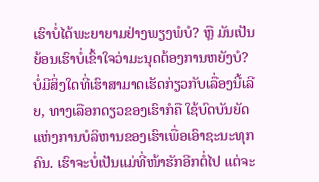ເຮົາບໍ່ໄດ້ພະຍາຍາມຢ່າງພຽງພໍບໍ? ຫຼື ມັນເປັນຍ້ອນເຮົາບໍ່ເຂົ້າໃຈວ່າມະນຸດຕ້ອງການຫຍັງບໍ? ບໍ່ມີສິ່ງໃດທີ່ເຮົາສາມາດເຮັດກ່ຽວກັບເລື່ອງນີ້ເລີຍ, ທາງເລືອກດຽວຂອງເຮົາກໍຄື ໃຊ້ບົດບັນຍັດແຫ່ງການບໍລິຫານຂອງເຮົາເພື່ອເອົາຊະນະທຸກຄົນ. ເຮົາຈະບໍ່ເປັນແມ່ທີ່ໜ້າຮັກອີກຕໍ່ໄປ ແຕ່ຈະ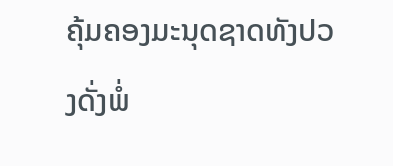ຄຸ້ມຄອງມະນຸດຊາດທັງປວງດັ່ງພໍ່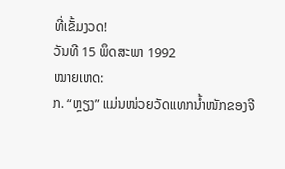ທີ່ເຂັ້ມງວດ!
ວັນທີ 15 ພຶດສະພາ 1992
ໝາຍເຫດ:
ກ. “ຫຼຽງ” ແມ່ນໜ່ວຍວັດແທກນໍ້າໜັກຂອງຈີ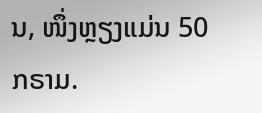ນ, ໜຶ່ງຫຼຽງແມ່ນ 50 ກຣາມ.